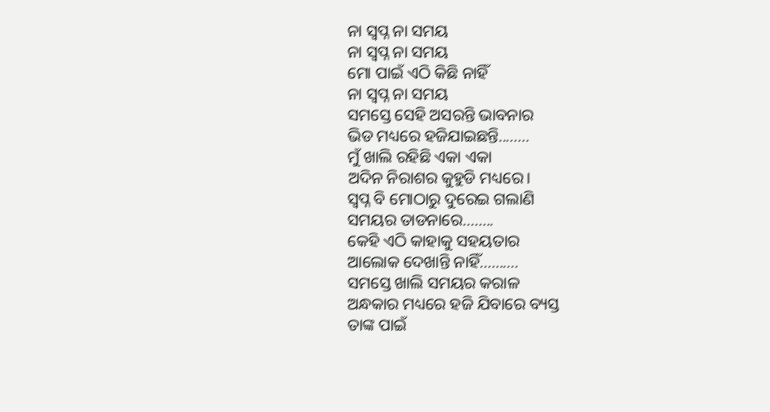ନା ସ୍ବପ୍ନ ନା ସମୟ
ନା ସ୍ବପ୍ନ ନା ସମୟ
ମୋ ପାଇଁ ଏଠି କିଛି ନାହିଁ
ନା ସ୍ବପ୍ନ ନା ସମୟ
ସମସ୍ତେ ସେହି ଅସରନ୍ତି ଭାବନାର
ଭିଡ ମଧ୍ୟରେ ହଜିଯାଇଛନ୍ତି........
ମୁଁ ଖାଲି ରହିଛି ଏକା ଏକା
ଅଦିନ ନିରାଶର କୁହୁଡି ମଧ୍ୟରେ।
ସ୍ବପ୍ନ ବି ମୋଠାରୁ ଦୁରେଇ ଗଲାଣି
ସମୟର ତାଡନାରେ........
କେହି ଏଠି କାହାକୁ ସହୟତାର
ଆଲୋକ ଦେଖାନ୍ତି ନାହିଁ..........
ସମସ୍ତେ ଖାଲି ସମୟର କରାଳ
ଅନ୍ଧକାର ମଧ୍ୟରେ ହଜି ଯିବାରେ ବ୍ୟସ୍ତ
ତାଙ୍କ ପାଇଁ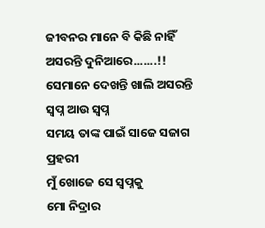ଜୀବନର ମାନେ ବି କିଛି ନାହିଁ
ଅସରନ୍ତି ଦୁନିଆରେ.......!!
ସେମାନେ ଦେଖନ୍ତି ଖାଲି ଅସରନ୍ତି
ସ୍ବପ୍ନ ଆଉ ସ୍ବପ୍ନ
ସମୟ ତାଙ୍କ ପାଇଁ ସାଜେ ସଜାଗ ପ୍ରହରୀ
ମୁଁ ଖୋଜେ ସେ ସ୍ବପ୍ନକୁ
ମୋ ନିଦ୍ରାର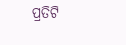ପ୍ରତିଟି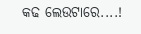କଢ ଲେଉଟାରେ....!